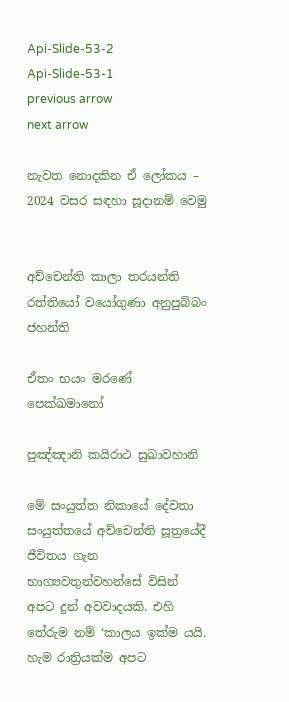Api-Slide-53-2
Api-Slide-53-1
previous arrow
next arrow

නැවත නොදකින ඒ ලෝකය – 2024 වසර සඳහා සූදානම් වෙමු


අච්චෙන්ති කාලා තරයන්ති රත්තියෝ වයෝගුණා අනුපුබ්බං ජහන්ති

ඒතං භයං මරණේ පෙක්ඛමානෝ

පුඤ්ඤානි කයිරාථ සුඛාවහානි

මේ සංයුත්ත නිකායේ දේවතා සංයුත්තයේ අච්චෙන්ති සූත්‍රයේදී ජීවිතය ගැන භාග්‍යවතුන්වහන්සේ විසින් අපට දුන් අවවාදයකි. එහි තේරුම නම් ‘කාලය ඉක්ම යයි. හැම රාත්‍රියක්ම අපට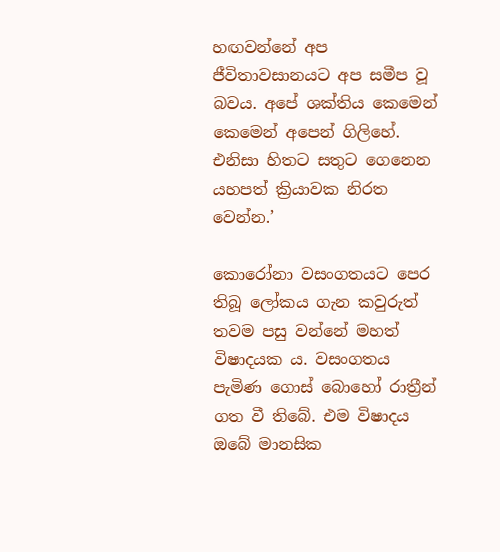හඟවන්නේ අප ජීවිතාවසානයට අප සමීප වූ බවය. අපේ ශක්තිය කෙමෙන් කෙමෙන් අපෙන් ගිලිහේ. එනිසා හිතට සතුට ගෙනෙන යහපත් ක්‍රියාවක නිරත වෙන්න.’

කොරෝනා වසංගතයට පෙර තිබූ ලෝකය ගැන කවුරුත් තවම පසු වන්නේ මහත් විෂාදයක ය. වසංගතය පැමිණ ගොස් බොහෝ රාත්‍රීන් ගත වී තිබේ. එම විෂාදය ඔබේ මානසික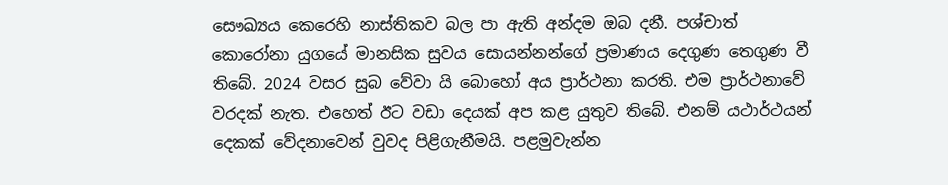සෞඛ්‍යය කෙරෙහි නාස්තිකව බල පා ඇති අන්දම ඔබ දනී. පශ්චාත් කොරෝනා යුගයේ මානසික සුවය සොයන්නන්ගේ ප්‍රමාණය දෙගුණ තෙගුණ වී තිබේ. 2024 වසර සුබ වේවා යි බොහෝ අය ප්‍රාර්ථනා කරති. එම ප්‍රාර්ථනාවේ වරදක් නැත. එහෙත් ඊට වඩා දෙයක් අප කළ යුතුව තිබේ. එනම් යථාර්ථයන් දෙකක් වේදනාවෙන් වුවද පිළිගැනීමයි. පළමුවැන්න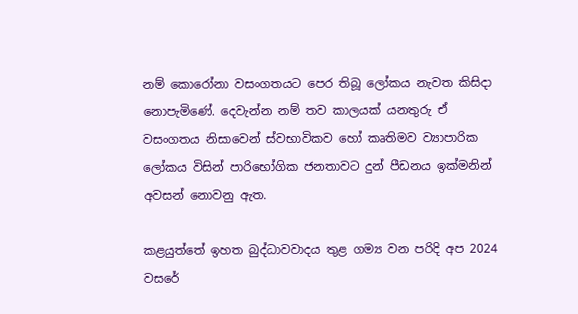නම් කොරෝනා වසංගතයට පෙර තිබූ ලෝකය නැවත කිසිදා නොපැමිණේ. දෙවැන්න නම් තව කාලයක් යනතුරු ඒ වසංගතය නිසාවෙන් ස්වභාවිකව හෝ කෘතිමව ව්‍යාපාරික ලෝකය විසින් පාරිභෝගික ජනතාවට දුන් පීඩනය ඉක්මනින් අවසන් නොවනු ඇත.

කළයුත්තේ ඉහත බුද්ධාවවාදය තුළ ගම්‍ය වන පරිදි අප 2024 වසරේ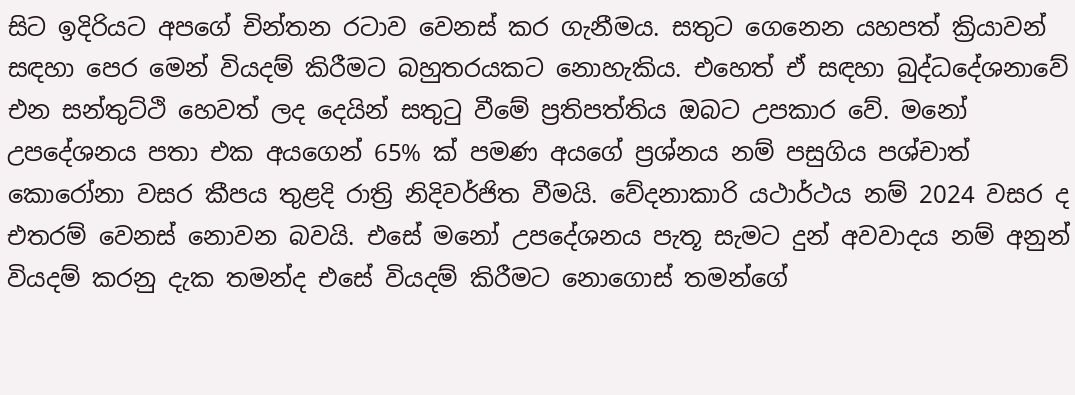සිට ඉදිරියට අපගේ චින්තන රටාව වෙනස් කර ගැනීමය. සතුට ගෙනෙන යහපත් ක්‍රියාවන් සඳහා පෙර මෙන් වියදම් කිරීමට බහුතරයකට නොහැකිය. එහෙත් ඒ සඳහා බුද්ධදේශනාවේ එන සන්තුට්ථි හෙවත් ලද දෙයින් සතුටු වීමේ ප්‍රතිපත්තිය ඔබට උපකාර වේ. මනෝ උපදේශනය පතා එක අයගෙන් 65% ක් පමණ අයගේ ප්‍රශ්නය නම් පසුගිය පශ්චාත් කොරෝනා වසර කීපය තුළදි රාත්‍රි නිදිවර්ජිත වීමයි. වේදනාකාරි යථාර්ථය නම් 2024 වසර ද එතරම් වෙනස් නොවන බවයි. එසේ මනෝ උපදේශනය පැතූ සැමට දුන් අවවාදය නම් අනුන් වියදම් කරනු දැක තමන්ද එසේ වියදම් කිරීමට නොගොස් තමන්ගේ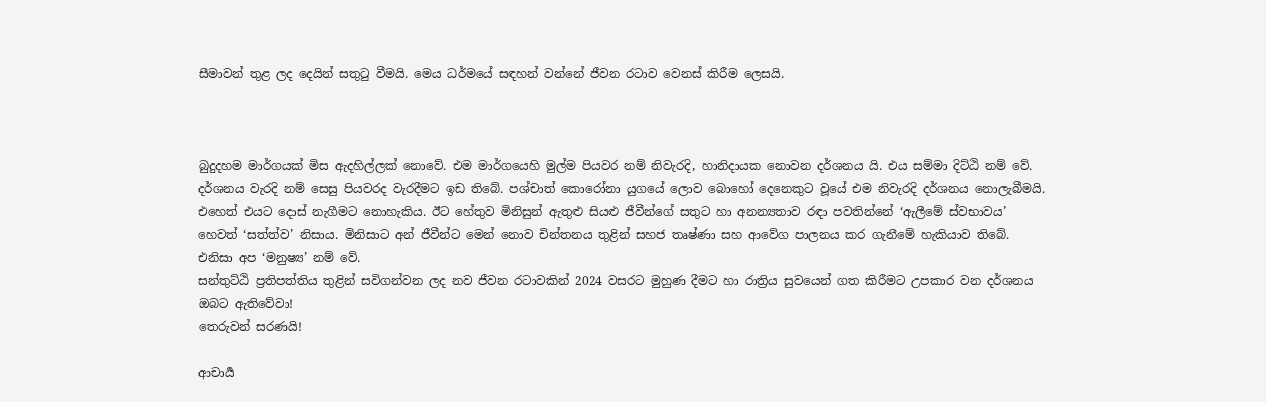සීමාවන් තුළ ලද දෙයින් සතුටු වීමයි. මෙය ධර්මයේ සඳහන් වන්නේ ජීවන රටාව වෙනස් කිරීම ලෙසයි.



බුදුදහම මාර්ගයක් මිස ඇදහිල්ලක් නොවේ. එම මාර්ගයෙහි මුල්ම පියවර නම් නිවැරදි, හානිදායක නොවන දර්ශනය යි. එය සම්මා දිට්ඨි නම් වේ. දර්ශනය වැරදි නම් සෙසු පියවරද වැරදීමට ඉඩ තිබේ. පශ්චාත් කොරෝනා යුගයේ ලොව බොහෝ දෙනෙකුට වූයේ එම නිවැරදි දර්ශනය නොලැබීමයි. එහෙත් එයට දොස් නැගීමට නොහැකිය. ඊට හේතුව මිනිසුන් ඇතුළු සියළු ජීවීන්ගේ සතුට හා අනන්‍යතාව රඳා පවතින්නේ ‘ඇලීමේ ස්වභාවය’ හෙවත් ‘සත්ත්ව’ නිසාය. මිනිසාට අන් ජීවීන්ට මෙන් නොව චින්තනය තුළින් සහජ තෘෂ්ණා සහ ආවේග පාලනය කර ගැනීමේ හැකියාව තිබේ. එනිසා අප ‘මනුෂ්‍ය’ නම් වේ.
සන්තුට්ඨි ප්‍රතිපත්තිය තුළින් සවිගන්වන ලද නව ජීවන රටාවකින් 2024 වසරට මුහුණ දීමට හා රාත්‍රිය සුවයෙන් ගත කිරීමට උපකාර වන දර්ශනය ඔබට ඇතිවේවා!
තෙරුවන් සරණයි!

ආචාර්‍ය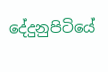දේදුනුපිටියේ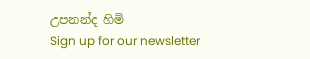උපනන්ද හිමි
Sign up for our newsletter